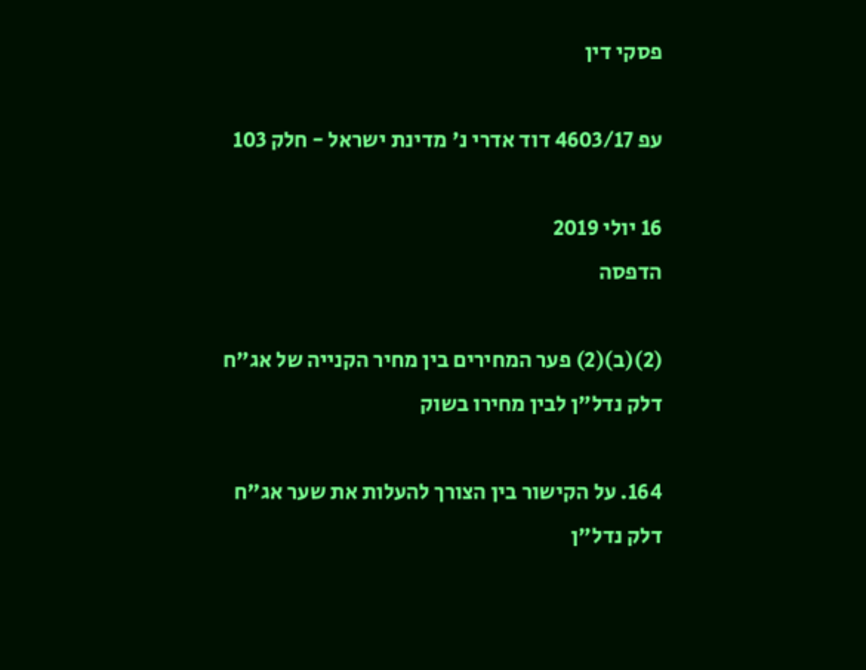פסקי דין

עפ 4603/17 דוד אדרי נ' מדינת ישראל - חלק 103

16 יולי 2019
הדפסה

(2)(ב)(2) פער המחירים בין מחיר הקנייה של אג"ח דלק נדל"ן לבין מחירו בשוק

164. על הקישור בין הצורך להעלות את שער אג"ח דלק נדל"ן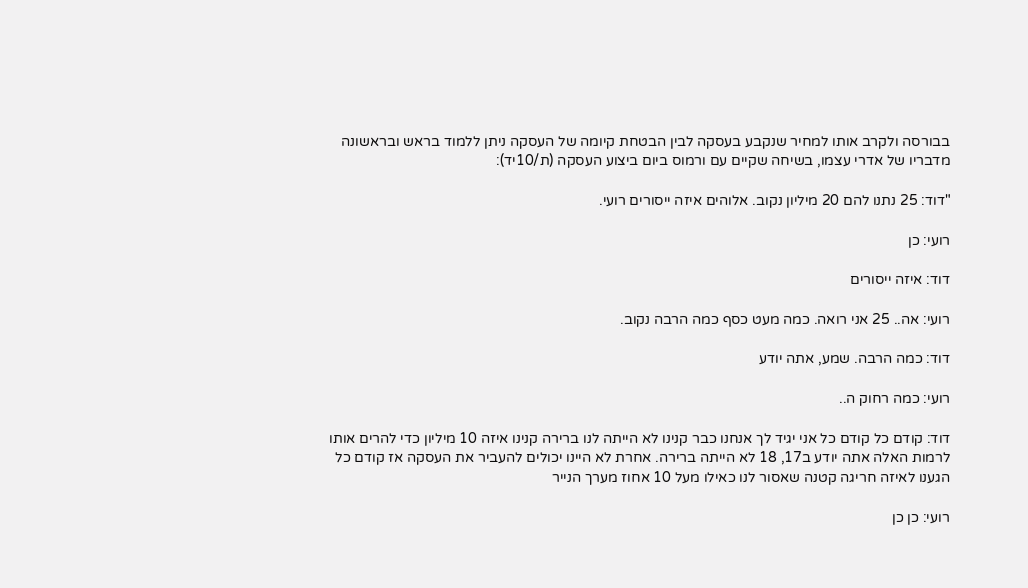בבורסה ולקרב אותו למחיר שנקבע בעסקה לבין הבטחת קיומה של העסקה ניתן ללמוד בראש ובראשונה מדבריו של אדרי עצמו, בשיחה שקיים עם ורמוס ביום ביצוע העסקה (ת/10יד):

"דוד: 25 נתנו להם 20 מיליון נקוב. אלוהים איזה ייסורים רועי.

רועי: כן

דוד: איזה ייסורים

רועי: אה.. 25 אני רואה. כמה מעט כסף כמה הרבה נקוב.

דוד: כמה הרבה. שמע, אתה יודע

רועי: כמה רחוק ה..

דוד: קודם כל קודם כל אני יגיד לך אנחנו כבר קנינו לא הייתה לנו ברירה קנינו איזה 10 מיליון כדי להרים אותו לרמות האלה אתה יודע ב17, 18 לא הייתה ברירה. אחרת לא היינו יכולים להעביר את העסקה אז קודם כל הגענו לאיזה חריגה קטנה שאסור לנו כאילו מעל 10 אחוז מערך הנייר

רועי: כן כן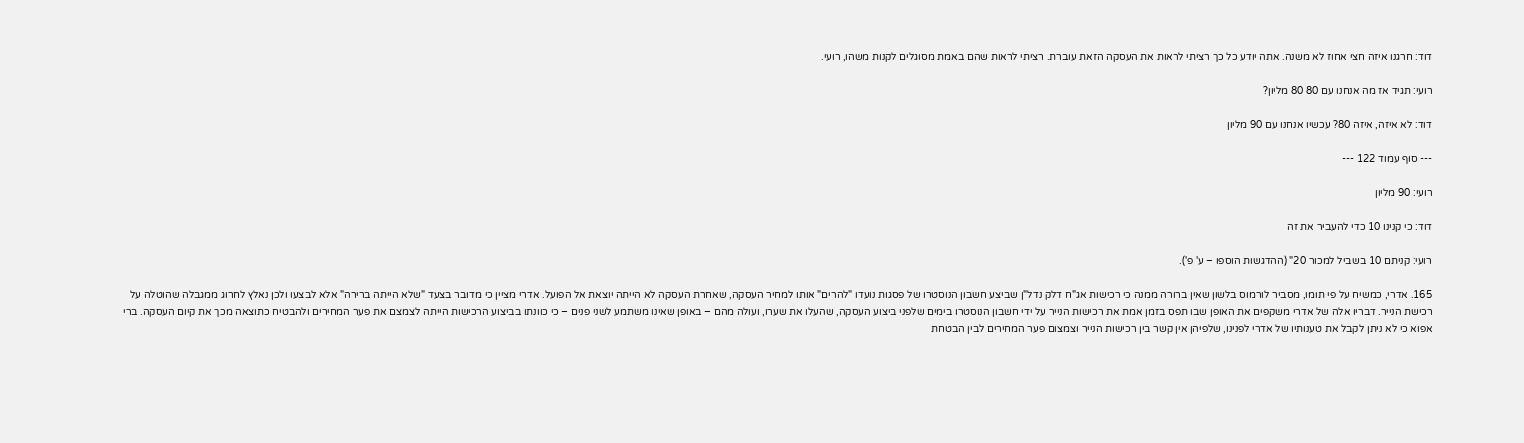דוד: חרגנו איזה חצי אחוז לא משנה. אתה יודע כל כך רציתי לראות את העסקה הזאת עוברת. רציתי לראות שהם באמת מסוגלים לקנות משהו, רועי.

רועי: תגיד אז מה אנחנו עם 80 80 מליון?

דוד: לא איזה, איזה 80? עכשיו אנחנו עם 90 מליון

--- סוף עמוד 122 ---

רועי: 90 מליון

דוד: כי קנינו 10 כדי להעביר את זה

רועי: קניתם 10 בשביל למכור 20" (ההדגשות הוספו – ע' פ').

165. אדרי, כמשיח על פי תומו, מסביר לורמוס בלשון שאין ברורה ממנה כי רכישות אג"ח דלק נדל"ן שביצע חשבון הנוסטרו של פסגות נועדו "להרים" אותו למחיר העסקה, שאחרת העסקה לא הייתה יוצאת אל הפועל. אדרי מציין כי מדובר בצעד "שלא הייתה ברירה" אלא לבצעו ולכן נאלץ לחרוג ממגבלה שהוטלה על רכישת הנייר. דבריו אלה של אדרי משקפים את האופן שבו תפס בזמן אמת את רכישות הנייר על ידי חשבון הנוסטרו בימים שלפני ביצוע העסקה, שהעלו את שערו, ועולה מהם – באופן שאינו משתמע לשני פנים – כי כוונתו בביצוע הרכישות הייתה לצמצם את פער המחירים ולהבטיח כתוצאה מכך את קיום העסקה. ברי אפוא כי לא ניתן לקבל את טענותיו של אדרי לפנינו, שלפיהן אין קשר בין רכישות הנייר וצמצום פער המחירים לבין הבטחת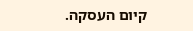קיום העסקה.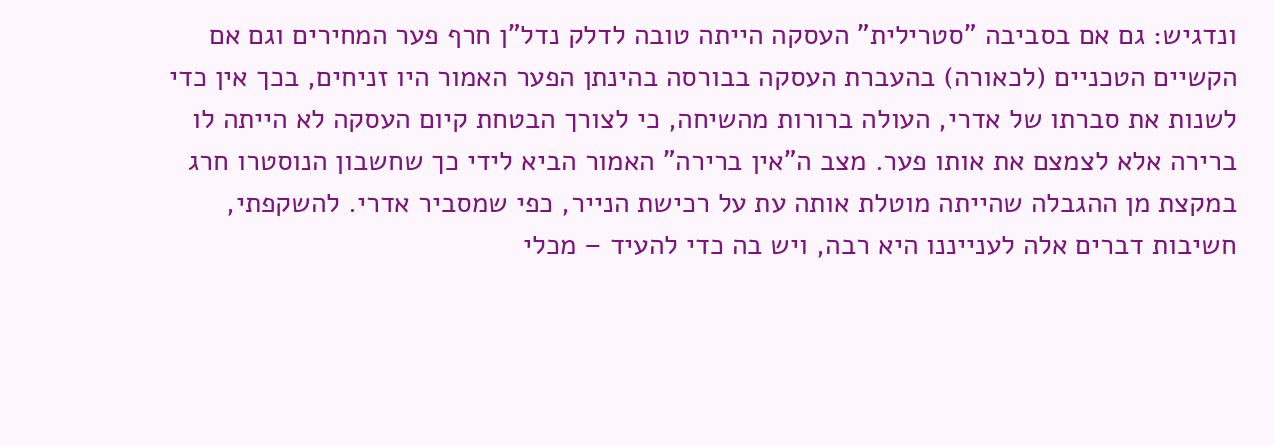ונדגיש: גם אם בסביבה "סטרילית" העסקה הייתה טובה לדלק נדל"ן חרף פער המחירים וגם אם הקשיים הטכניים (לכאורה) בהעברת העסקה בבורסה בהינתן הפער האמור היו זניחים, בכך אין כדי לשנות את סברתו של אדרי, העולה ברורות מהשיחה, כי לצורך הבטחת קיום העסקה לא הייתה לו ברירה אלא לצמצם את אותו פער. מצב ה"אין ברירה" האמור הביא לידי כך שחשבון הנוסטרו חרג במקצת מן ההגבלה שהייתה מוטלת אותה עת על רכישת הנייר, כפי שמסביר אדרי. להשקפתי, חשיבות דברים אלה לענייננו היא רבה, ויש בה כדי להעיד – מכלי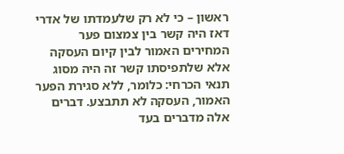ראשון – כי לא רק שלעמדתו של אדרי דאז היה קשר בין צמצום פער המחירים האמור לבין קיום העסקה אלא שלתפיסתו קשר זה היה מסוג תנאי הכרחי: כלומר, ללא סגירת הפער האמור, העסקה לא תתבצע. דברים אלה מדברים בעד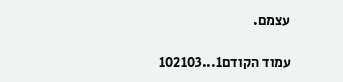עצמם.

עמוד הקודם1...102103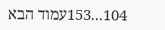104...153עמוד הבא